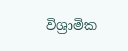විශ්‍රාමික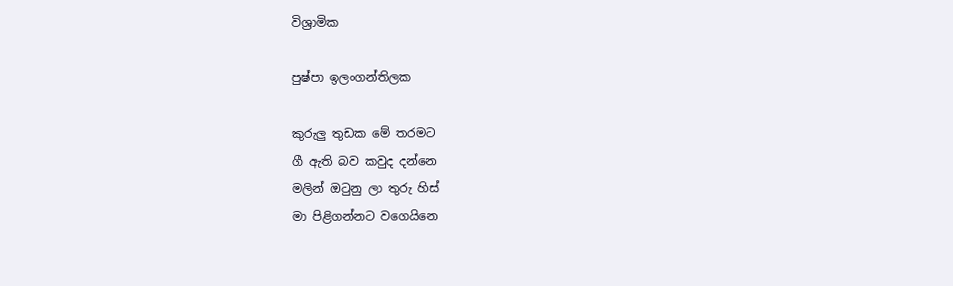විශ්‍රාමික

පුෂ්පා ඉලංගන්තිලක

කුරුලු තුඩක මේ තරමට
ගී ඇති බව කවුද දන්නෙ
මලින් ඔටුනු ලා තුරු හිස්
මා පිළිගන්නට වගෙයිනෙ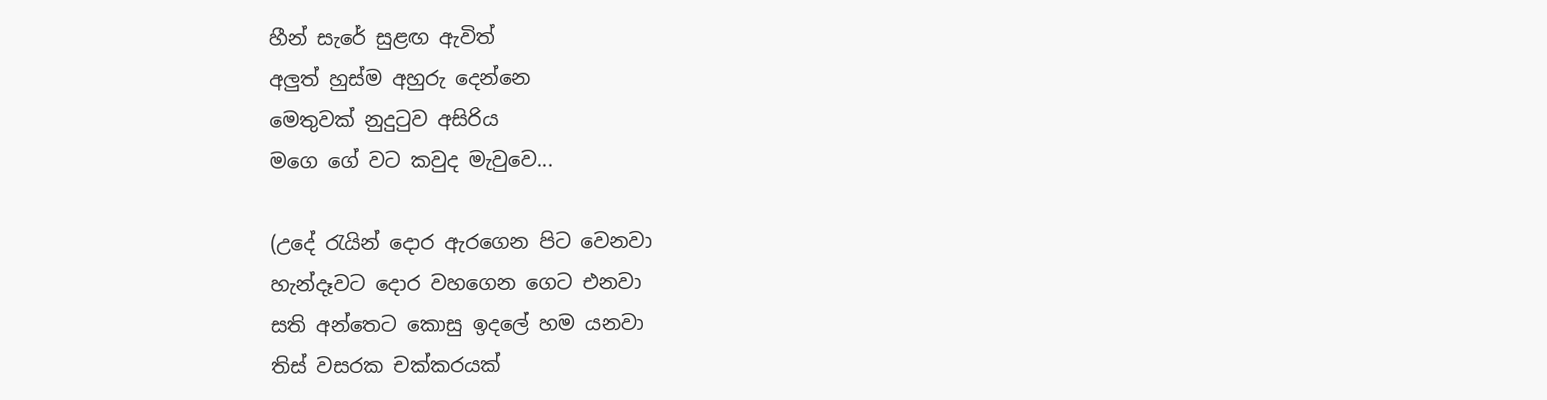හීන් සැරේ සුළඟ ඇවිත්
අලුත් හුස්ම අහුරු දෙන්නෙ
මෙතුවක් නුදුටුව අසිරිය
මගෙ ගේ වට කවුද මැවුවෙ...

(උදේ රැයින් දොර ඇරගෙන පිට වෙනවා
හැන්දෑවට දොර වහගෙන ගෙට එනවා
සති අන්තෙට කොසු ඉදලේ හම යනවා
තිස් වසරක චක්කරයක්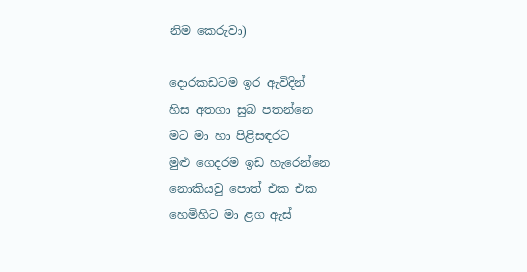නිම කෙරුවා)

දොරකඩටම ඉර ඇවිදින්
හිස අතගා සුබ පතන්නෙ
මට මා හා පිළිසඳරට
මුළු ගෙදරම ඉඩ හැරෙන්නෙ
නොකියවු පොත් එක එක
හෙමිහිට මා ළග ඇස්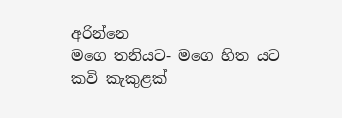අරින්නෙ
මගෙ තනියට- මගෙ හිත යට
කවි කැකුළක්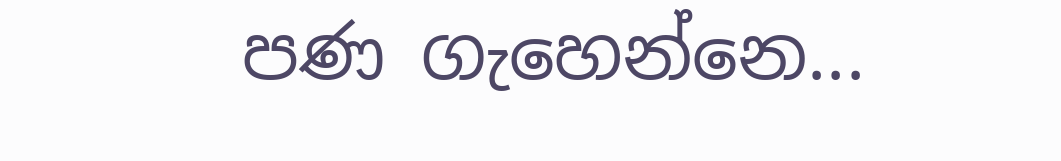පණ ගැහෙන්නෙ...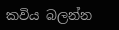කවිය බලන්න